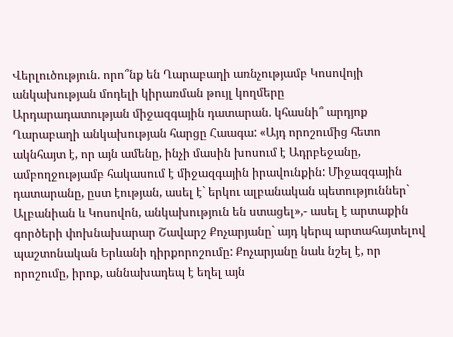Վերլուծություն. որո՞նք են Ղարաբաղի առնչությամբ Կոսովոյի անկախության մոդելի կիրառման թույլ կողմերը
Արդարադատության միջազգային դատարան. կհասնի՞ արդյոք Ղարաբաղի անկախության հարցը Հաագա: «Այդ որոշումից հետո ակնհայտ է, որ այն ամենը, ինչի մասին խոսում է Ադրբեջանը, ամբողջությամբ հակասում է միջազգային իրավունքին: Միջազգային դատարանը, ըստ էության, ասել է` երկու ալբանական պետություններ` Ալբանիան և Կոսովոն, անկախություն են ստացել»,- ասել է արտաքին գործերի փոխնախարար Շավարշ Քոչարյանը` այդ կերպ արտահայտելով պաշտոնական Երևանի դիրքորոշումը: Քոչարյանը նաև նշել է, որ որոշումը, իրոք, աննախադեպ է եղել այն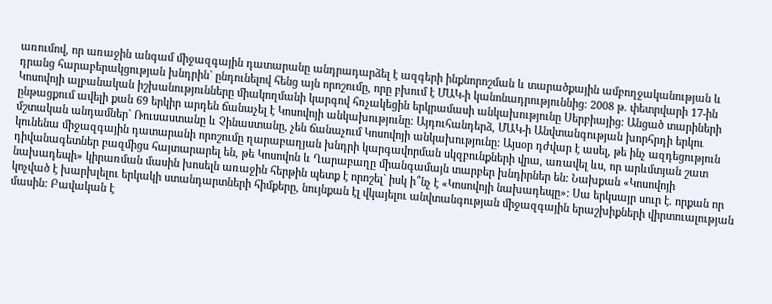առումով, որ առաջին անգամ միջազգային դատարանը անդրադարձել է ազգերի ինքնորոշման և տարածքային ամբողջականության և դրանց հարաբերակցության խնդրին` ընդունելով հենց այն որոշումը, որը բխում է ՄԱԿ-ի կանոնադրություննից: 2008 թ. փետրվարի 17-ին Կոսովոյի ալբանական իշխանությունները միակողմանի կարգով հռչակեցին երկրամասի անկախությունը Սերբիայից: Անցած տարիների ընթացքում ավելի քան 69 երկիր արդեն ճանաչել է Կոսովոյի անկախությունը: Այդուհանդերձ, ՄԱԿ-ի Անվտանգության խորհրդի երկու մշտական անդամներ` Ռուսաստանը և Չինաստանը, չեն ճանաչում Կոսովոյի անկախությունը: Այսօր դժվար է ասել, թե ինչ ազդեցություն կունենա միջազգային դատարանի որոշումը ղարաբաղյան խնդրի կարգավորման սկզբունքների վրա, առավել ևս, որ արևմտյան շատ դիվանագետներ բազմիցս հայտարարել են, թե Կոսովոն և Ղարաբաղը միանգամայն տարբեր խնդիրներ են: Նախքան «Կոսովոյի նախադեպի» կիրառման մասին խոսելն առաջին հերթին պետք է որոշել` իսկ ի՞նչ է «Կոսովոյի նախադեպը»: Սա երկսայր սուր է. որքան որ կոչված է խարխլելու երկակի ստանդարտների հիմքերը, նույնքան էլ վկայելու անվտանգության միջազգային երաշխիքների վիրտուալության մասին: Բավական է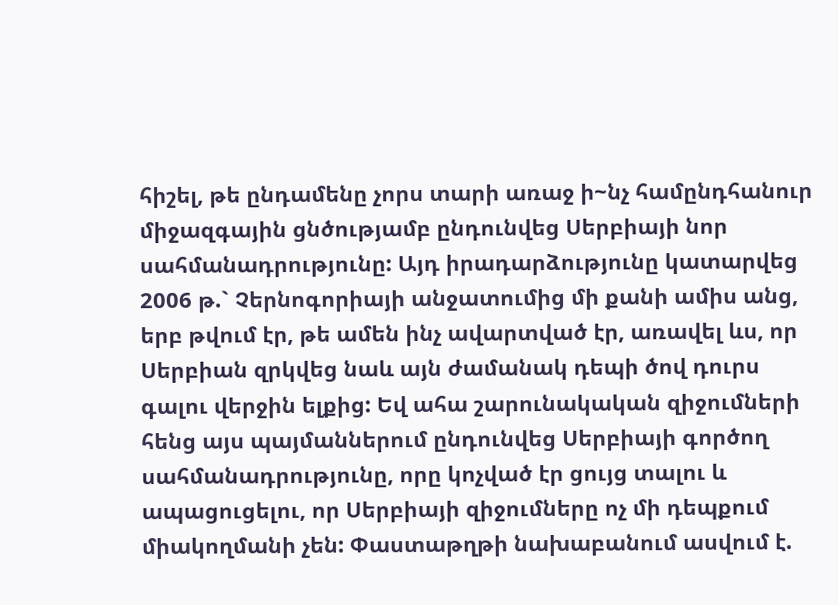հիշել, թե ընդամենը չորս տարի առաջ ի~նչ համընդհանուր միջազգային ցնծությամբ ընդունվեց Սերբիայի նոր սահմանադրությունը: Այդ իրադարձությունը կատարվեց 2006 թ.` Չերնոգորիայի անջատումից մի քանի ամիս անց, երբ թվում էր, թե ամեն ինչ ավարտված էր, առավել ևս, որ Սերբիան զրկվեց նաև այն ժամանակ դեպի ծով դուրս գալու վերջին ելքից: Եվ ահա շարունակական զիջումների հենց այս պայմաններում ընդունվեց Սերբիայի գործող սահմանադրությունը, որը կոչված էր ցույց տալու և ապացուցելու, որ Սերբիայի զիջումները ոչ մի դեպքում միակողմանի չեն: Փաստաթղթի նախաբանում ասվում է.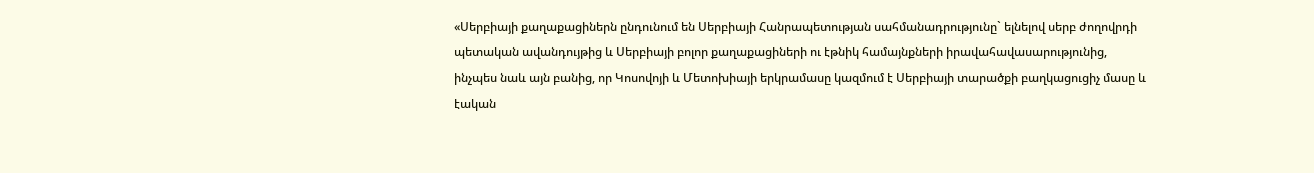«Սերբիայի քաղաքացիներն ընդունում են Սերբիայի Հանրապետության սահմանադրությունը` ելնելով սերբ ժողովրդի պետական ավանդույթից և Սերբիայի բոլոր քաղաքացիների ու էթնիկ համայնքների իրավահավասարությունից, ինչպես նաև այն բանից, որ Կոսովոյի և Մետոխիայի երկրամասը կազմում է Սերբիայի տարածքի բաղկացուցիչ մասը և էական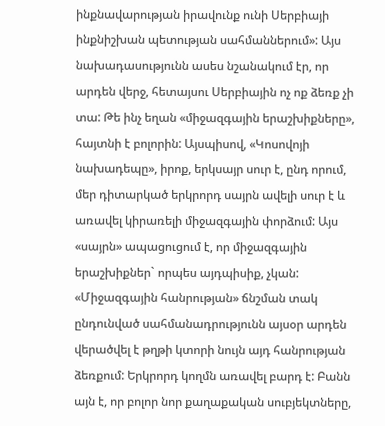ինքնավարության իրավունք ունի Սերբիայի ինքնիշխան պետության սահմաններում»: Այս նախադասությունն ասես նշանակում էր, որ արդեն վերջ, հետայսու Սերբիային ոչ ոք ձեռք չի տա: Թե ինչ եղան «միջազգային երաշխիքները», հայտնի է բոլորին: Այսպիսով, «Կոսովոյի նախադեպը», իրոք, երկսայր սուր է, ընդ որում, մեր դիտարկած երկրորդ սայրն ավելի սուր է և առավել կիրառելի միջազգային փորձում: Այս «սայրն» ապացուցում է, որ միջազգային երաշխիքներ` որպես այդպիսիք, չկան: «Միջազգային հանրության» ճնշման տակ ընդունված սահմանադրությունն այսօր արդեն վերածվել է թղթի կտորի նույն այդ հանրության ձեռքում: Երկրորդ կողմն առավել բարդ է: Բանն այն է, որ բոլոր նոր քաղաքական սուբյեկտները,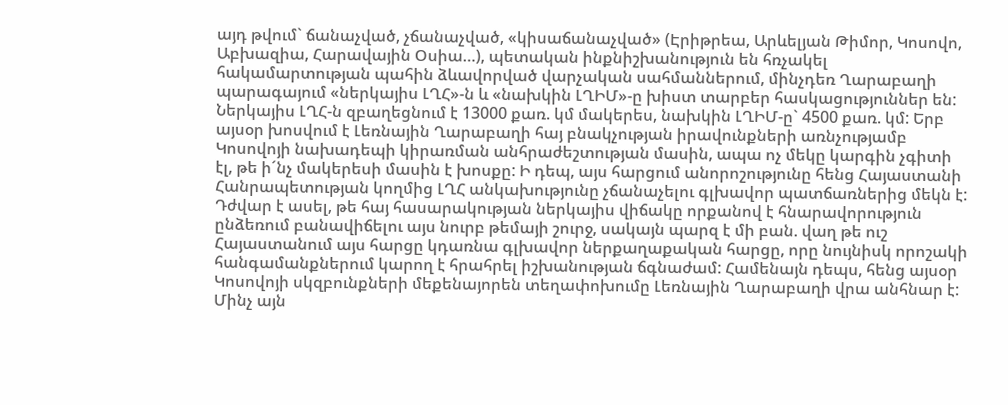այդ թվում` ճանաչված, չճանաչված, «կիսաճանաչված» (Էրիթրեա, Արևելյան Թիմոր, Կոսովո, Աբխազիա, Հարավային Օսիա…), պետական ինքնիշխանություն են հռչակել հակամարտության պահին ձևավորված վարչական սահմաններում, մինչդեռ Ղարաբաղի պարագայում «ներկայիս ԼՂՀ»-ն և «նախկին ԼՂԻՄ»-ը խիստ տարբեր հասկացություններ են: Ներկայիս ԼՂՀ-ն զբաղեցնում է 13000 քառ. կմ մակերես, նախկին ԼՂԻՄ-ը` 4500 քառ. կմ: Երբ այսօր խոսվում է Լեռնային Ղարաբաղի հայ բնակչության իրավունքների առնչությամբ Կոսովոյի նախադեպի կիրառման անհրաժեշտության մասին, ապա ոչ մեկը կարգին չգիտի էլ, թե ի´նչ մակերեսի մասին է խոսքը: Ի դեպ, այս հարցում անորոշությունը հենց Հայաստանի Հանրապետության կողմից ԼՂՀ անկախությունը չճանաչելու գլխավոր պատճառներից մեկն է: Դժվար է ասել, թե հայ հասարակության ներկայիս վիճակը որքանով է հնարավորություն ընձեռում բանավիճելու այս նուրբ թեմայի շուրջ, սակայն պարզ է մի բան. վաղ թե ուշ Հայաստանում այս հարցը կդառնա գլխավոր ներքաղաքական հարցը, որը նույնիսկ որոշակի հանգամանքներում կարող է հրահրել իշխանության ճգնաժամ: Համենայն դեպս, հենց այսօր Կոսովոյի սկզբունքների մեքենայորեն տեղափոխումը Լեռնային Ղարաբաղի վրա անհնար է: Մինչ այն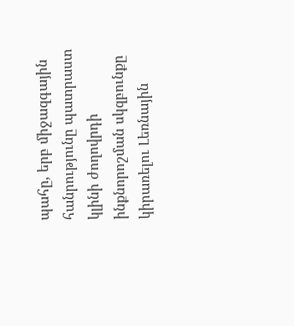պահը, երբ միջազգային հանրությունը պատրաստ կլինի ժողովրդի ինքնորոշման սկզբունքը կիրառելու Լեռնային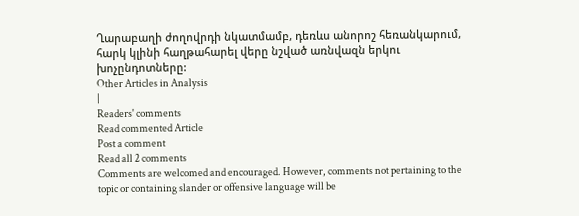Ղարաբաղի ժողովրդի նկատմամբ, դեռևս անորոշ հեռանկարում, հարկ կլինի հաղթահարել վերը նշված առնվազն երկու խոչընդոտները:
Other Articles in Analysis
|
Readers' comments
Read commented Article
Post a comment
Read all 2 comments
Comments are welcomed and encouraged. However, comments not pertaining to the topic or containing slander or offensive language will be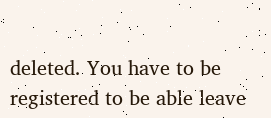deleted. You have to be registered to be able leave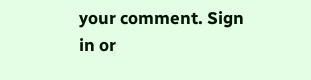your comment. Sign in or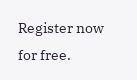Register now for free.